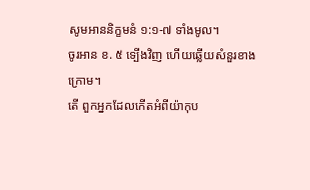សូមអាននិក្ខមនំ ១:១-៧ ទាំងមូល។
ចូរអាន ខ. ៥ ទ្បើងវិញ ហើយឆ្លើយសំនួរខាងក្រោម។
តើ ពួកអ្នកដែលកើតអំពីយ៉ាកុប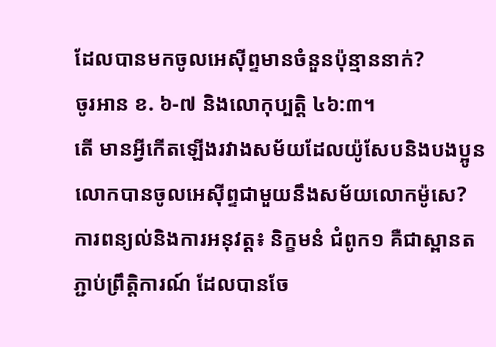ដែលបានមកចូលអេស៊ីព្ទមានចំនួនប៉ុន្មាននាក់?
ចូរអាន ខ. ៦-៧ និងលោកុប្បត្ដិ ៤៦:៣។
តើ មានអ្វីកើតឡើងរវាងសម័យដែលយ៉ូសែបនិងបងប្អូនលោកបានចូលអេស៊ីព្ទជាមួយនឹងសម័យលោកម៉ូសេ?
ការពន្យល់និងការអនុវត្ត៖ និក្ខមនំ ជំពូក១ គឺជាស្ពានតភ្ជាប់ព្រឹត្តិការណ៍ ដែលបានចែ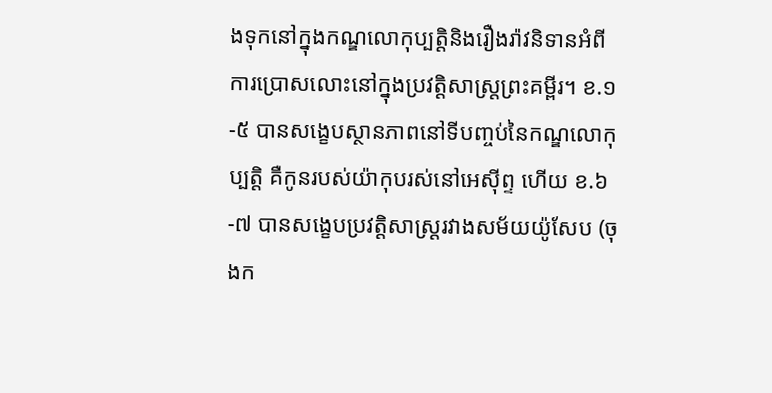ងទុកនៅក្នុងកណ្ឌលោកុប្បត្ដិនិងរឿងរ៉ាវនិទានអំពីការប្រោសលោះនៅក្នុងប្រវត្តិសាស្ត្រព្រះគម្ពីរ។ ខ.១-៥ បានសង្ខេបស្ថានភាពនៅទីបញ្ចប់នៃកណ្ឌលោកុប្បត្ដិ គឺកូនរបស់យ៉ាកុបរស់នៅអេស៊ីព្ទ ហើយ ខ.៦-៧ បានសង្ខេបប្រវត្តិសាស្ត្ររវាងសម័យយ៉ូសែប (ចុងក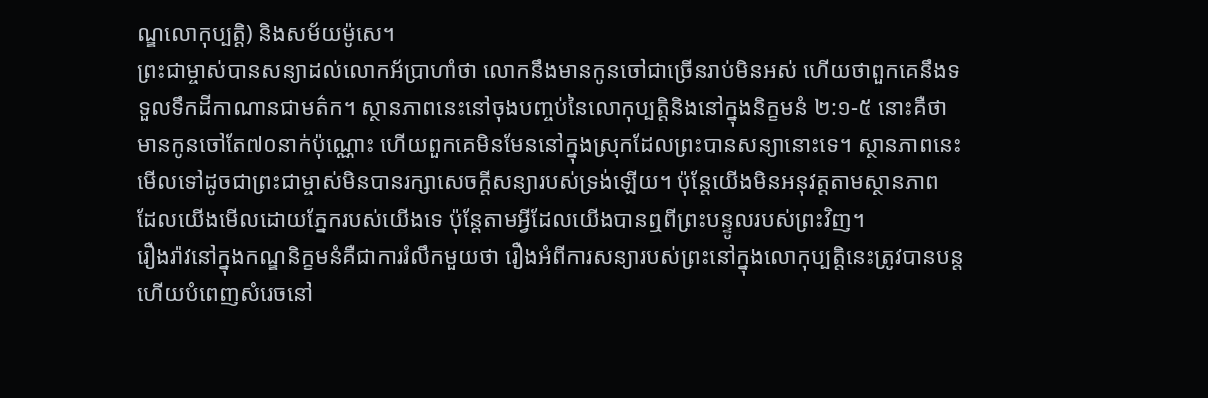ណ្ឌលោកុប្បត្ដិ) និងសម័យម៉ូសេ។
ព្រះជាម្ចាស់បានសន្យាដល់លោកអ័ប្រាហាំថា លោកនឹងមានកូនចៅជាច្រើនរាប់មិនអស់ ហើយថាពួកគេនឹងទទួលទឹកដីកាណានជាមត៌ក។ ស្ថានភាពនេះនៅចុងបញ្ចប់នៃលោកុប្បត្ដិនិងនៅក្នុងនិក្ខមនំ ២:១-៥ នោះគឺថាមានកូនចៅតែ៧០នាក់ប៉ុណ្ណោះ ហើយពួកគេមិនមែននៅក្នុងស្រុកដែលព្រះបានសន្យានោះទេ។ ស្ថានភាពនេះមើលទៅដូចជាព្រះជាម្ចាស់មិនបានរក្សាសេចក្ដីសន្យារបស់ទ្រង់ឡើយ។ ប៉ុន្តែយើងមិនអនុវត្តតាមស្ថានភាព ដែលយើងមើលដោយភ្នែករបស់យើងទេ ប៉ុន្តែតាមអ្វីដែលយើងបានឮពីព្រះបន្ទូលរបស់ព្រះវិញ។
រឿងរ៉ាវនៅក្នុងកណ្ឌនិក្ខមនំគឺជាការរំលឹកមួយថា រឿងអំពីការសន្យារបស់ព្រះនៅក្នុងលោកុប្បត្ដិនេះត្រូវបានបន្តហើយបំពេញសំរេចនៅ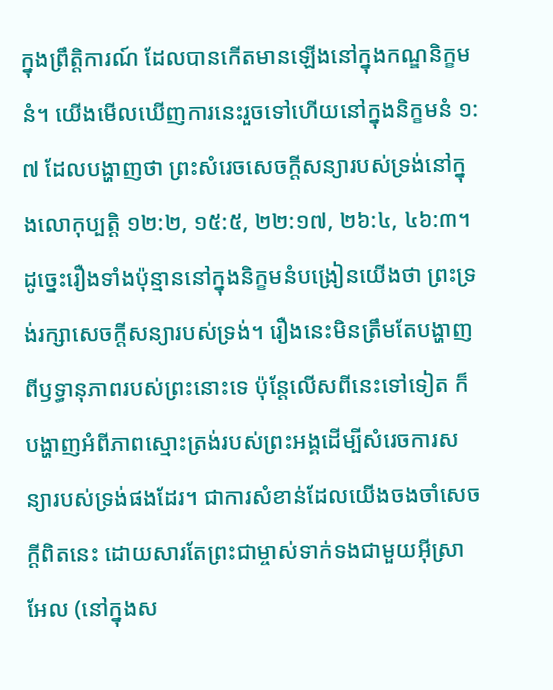ក្នុងព្រឹត្តិការណ៍ ដែលបានកើតមានឡើងនៅក្នុងកណ្ឌនិក្ខមនំ។ យើងមើលឃើញការនេះរួចទៅហើយនៅក្នុងនិក្ខមនំ ១:៧ ដែលបង្ហាញថា ព្រះសំរេចសេចក្ដីសន្យារបស់ទ្រង់នៅក្នុងលោកុប្បត្ដិ ១២:២, ១៥:៥, ២២:១៧, ២៦:៤, ៤៦:៣។ ដូច្នេះរឿងទាំងប៉ុន្មាននៅក្នុងនិក្ខមនំបង្រៀនយើងថា ព្រះទ្រង់រក្សាសេចក្ដីសន្យារបស់ទ្រង់។ រឿងនេះមិនត្រឹមតែបង្ហាញពីឫទ្ធានុភាពរបស់ព្រះនោះទេ ប៉ុន្តែលើសពីនេះទៅទៀត ក៏បង្ហាញអំពីភាពស្មោះត្រង់របស់ព្រះអង្គដើម្បីសំរេចការសន្យារបស់ទ្រង់ផងដែរ។ ជាការសំខាន់ដែលយើងចងចាំសេចក្ដីពិតនេះ ដោយសារតែព្រះជាម្ចាស់ទាក់ទងជាមួយអ៊ីស្រាអែល (នៅក្នុងស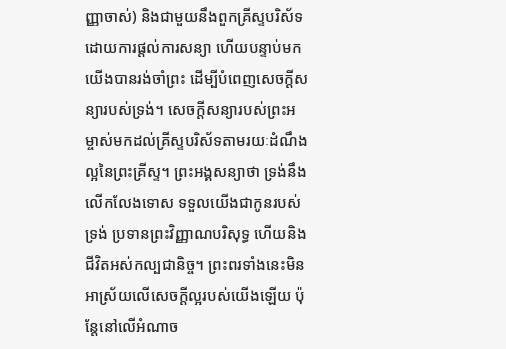ញ្ញាចាស់) និងជាមួយនឹងពួកគ្រីស្ទបរិស័ទដោយការផ្តល់ការសន្យា ហើយបន្ទាប់មកយើងបានរង់ចាំព្រះ ដើម្បីបំពេញសេចក្ដីសន្យារបស់ទ្រង់។ សេចក្ដីសន្យារបស់ព្រះអម្ចាស់មកដល់គ្រីស្ទបរិស័ទតាមរយៈដំណឹងល្អនៃព្រះគ្រីស្ទ។ ព្រះអង្គសន្យាថា ទ្រង់នឹងលើកលែងទោស ទទួលយើងជាកូនរបស់ទ្រង់ ប្រទានព្រះវិញ្ញាណបរិសុទ្ធ ហើយនិងជីវិតអស់កល្បជានិច្ច។ ព្រះពរទាំងនេះមិនអាស្រ័យលើសេចក្ដីល្អរបស់យើងឡើយ ប៉ុន្តែនៅលើអំណាច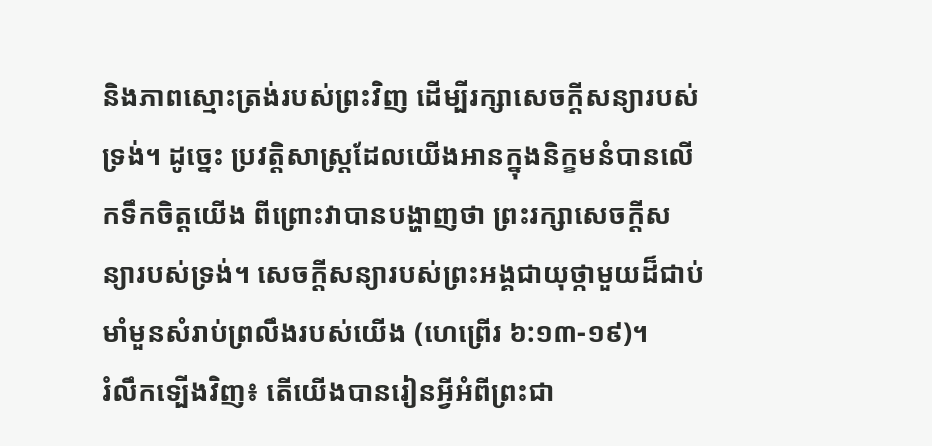និងភាពស្មោះត្រង់របស់ព្រះវិញ ដើម្បីរក្សាសេចក្ដីសន្យារបស់ទ្រង់។ ដូច្នេះ ប្រវត្តិសាស្ត្រដែលយើងអានក្នុងនិក្ខមនំបានលើកទឹកចិត្ដយើង ពីព្រោះវាបានបង្ហាញថា ព្រះរក្សាសេចក្ដីសន្យារបស់ទ្រង់។ សេចក្ដីសន្យារបស់ព្រះអង្គជាយុថ្កាមួយដ៏ជាប់មាំមួនសំរាប់ព្រលឹងរបស់យើង (ហេព្រើរ ៦:១៣-១៩)។
រំលឹកទ្បើងវិញ៖ តើយើងបានរៀនអ្វីអំពីព្រះជា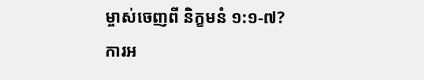ម្ចាស់ចេញពី និក្ខមនំ ១:១-៧?
ការអ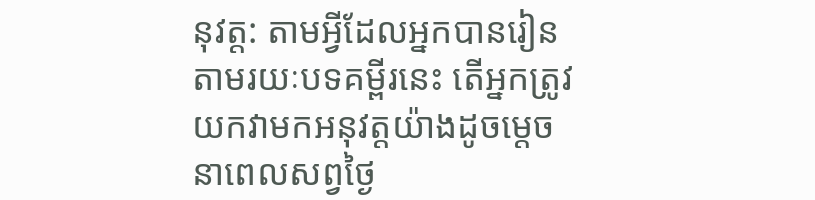នុវត្ត: តាមអ្វីដែលអ្នកបានរៀនតាមរយៈបទគម្ពីរនេះ តើអ្នកត្រូវយកវាមកអនុវត្តយ៉ាងដូចម្តេចនាពេលសព្វថ្ងៃ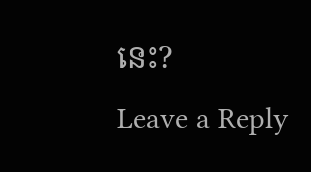នេះ?
Leave a Reply